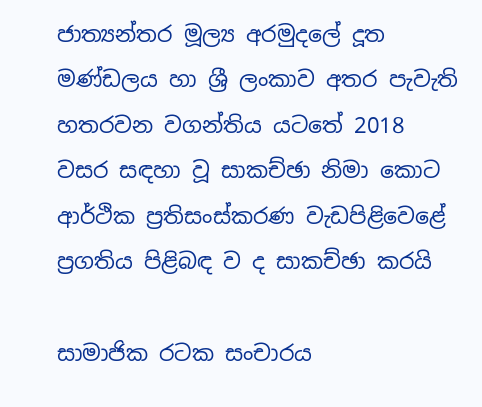ජාත්‍යන්තර මූල්‍ය අරමුදලේ දූත මණ්ඩලය හා ශ්‍රී ලංකාව අතර පැවැති හතරවන වගන්තිය යටතේ 2018 වසර සඳහා වූ සාකච්ඡා නිමා කොට ආර්ථික ප්‍රතිසංස්කරණ වැඩපිළිවෙළේ ප්‍රගතිය පිළිබඳ ව ද සාකච්ඡා කරයි

සාමාජික රටක සංචාරය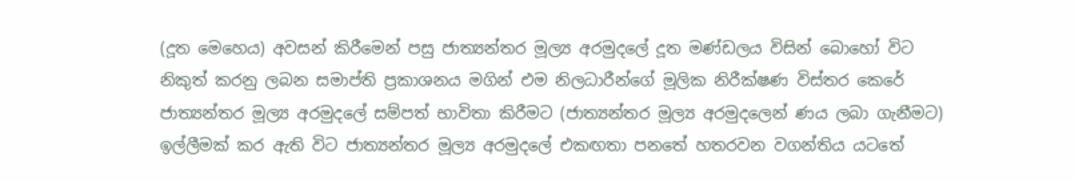(දූත මෙහෙය) අවසන් කිරීමෙන් පසු ජාත්‍යන්තර මූල්‍ය අරමුදලේ දූත මණ්ඩලය විසින් බොහෝ විට නිකුත් කරනු ලබන සමාප්ති ප්‍රකාශනය මගින් එම නිලධාරීන්ගේ මූලික නිරීක්ෂණ විස්තර කෙරේ ජාත්‍යන්තර මූල්‍ය අරමුදලේ සම්පත් භාවිතා කිරීමට (ජාත්‍යන්තර මූල්‍ය අරමුදලෙන් ණය ලබා ගැනීමට) ඉල්ලීමක් කර ඇති විට ජාත්‍යන්තර මූල්‍ය අරමුදලේ එකඟතා පනතේ හතරවන වගන්තිය යටතේ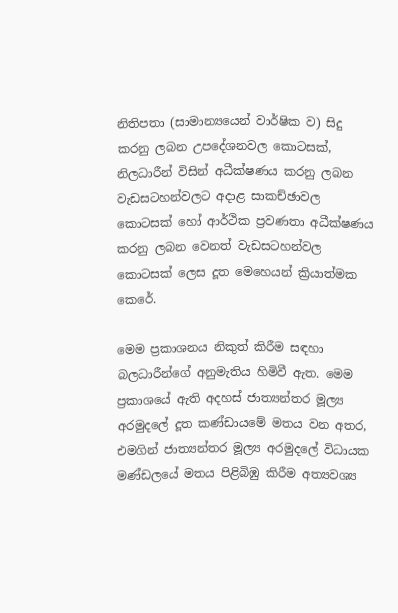නිතිපතා (සාමාන්‍යයෙන් වාර්ෂික ව) සිදු කරනු ලබන උපදේශනවල කොටසක්, නිලධාරීන් විසින් අධීක්ෂණය කරනු ලබන වැඩසටහන්වලට අදාළ සාකච්ඡාවල කොටසක් හෝ ආර්ථික ප්‍රවණතා අධීක්ෂණය කරනු ලබන වෙනත් වැඩසටහන්වල කොටසක් ලෙස දූත මෙහෙයන් ක්‍රියාත්මක කෙරේ.

මෙම ප්‍රකාශනය නිකුත් කිරීම සඳහා බලධාරීන්ගේ අනුමැතිය හිමිවී ඇත. මෙම ප්‍රකාශයේ ඇති අදහස් ජාත්‍යන්තර මූල්‍ය අරමුදලේ දූත කණ්ඩායමේ මතය වන අතර, එමගින් ජාත්‍යන්තර මූල්‍ය අරමුදලේ විධායක මණ්ඩලයේ මතය පිළිබිඹු කිරීම අත්‍යවශ්‍ය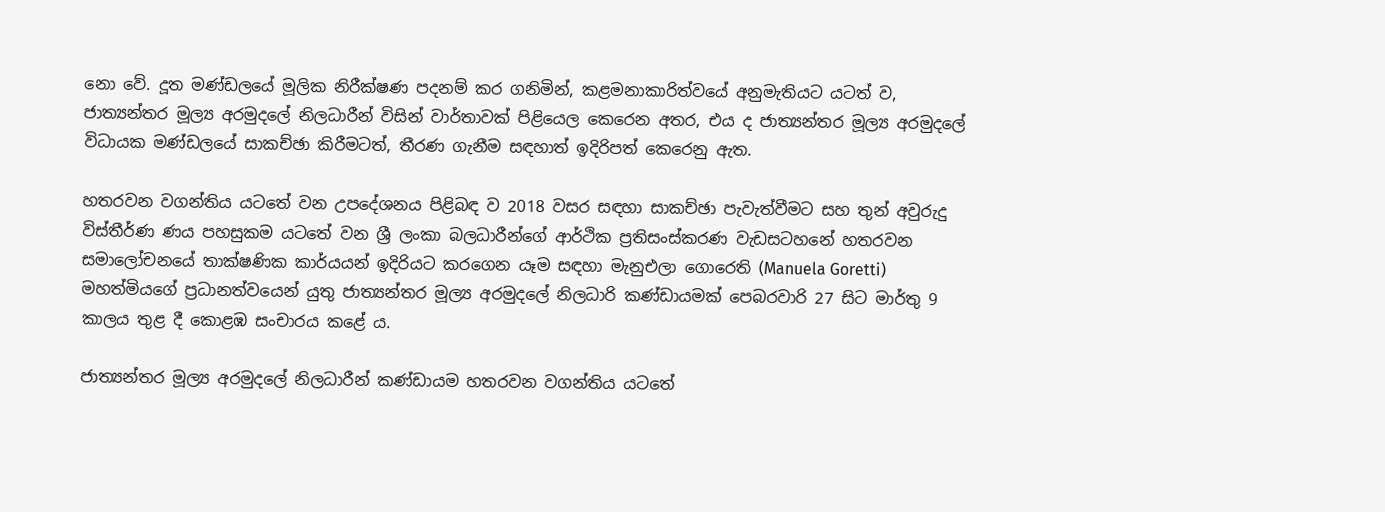නො වේ. දූත මණ්ඩලයේ මූලික නිරීක්ෂණ පදනම් කර ගනිමින්, කළමනාකාරිත්වයේ අනුමැතියට යටත් ව, ජාත්‍යන්තර මූල්‍ය අරමුදලේ නිලධාරීන් විසින් වාර්තාවක් පිළියෙල කෙරෙන අතර, එය ද ජාත්‍යන්තර මූල්‍ය අරමුදලේ විධායක මණ්ඩලයේ සාකච්ඡා කිරීමටත්, තීරණ ගැනීම සඳහාත් ඉදිරිපත් කෙරෙනු ඇත.

හතරවන වගන්තිය යටතේ වන උපදේශනය පිළිබඳ ව 2018 වසර සඳහා සාකච්ඡා පැවැත්වීමට සහ තුන් අවුරුදු විස්තීර්ණ ණය පහසුකම යටතේ වන ශ්‍රී ලංකා බලධාරීන්ගේ ආර්ථික ප්‍රතිසංස්කරණ වැඩසටහනේ හතරවන සමාලෝචනයේ තාක්ෂණික කාර්යයන් ඉදිරියට කරගෙන යෑම සඳහා මැනුඑලා ගොරෙති (Manuela Goretti) මහත්මිය‍ගේ ප්‍රධානත්වයෙන් යුතු ජාත්‍යන්තර මූල්‍ය අරමුදලේ නිලධාරි කණ්ඩායමක් පෙබරවාරි 27 සිට මාර්තු 9 කාලය තුළ දී කොළඹ සංචාරය කළේ ය.

ජාත්‍යන්තර මූල්‍ය අරමුදලේ නිලධාරීන් කණ්ඩායම හතරවන වගන්තිය යටතේ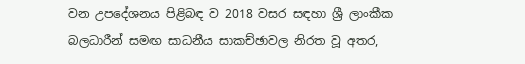වන උපදේශනය පිළිබඳ ව 2018 වසර සඳහා ශ්‍රී ලාංකීක බලධාරීන් සමඟ සාධනීය සාකච්ඡාවල නිරත වූ අතර,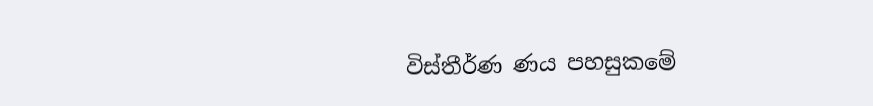විස්තීර්ණ ණය පහසුකමේ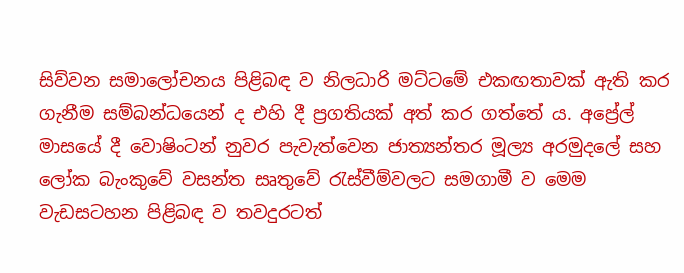සිව්වන සමාලෝචනය පිළිබඳ ව නිලධාරි මට්ටමේ එකඟතාවක් ඇති කර ගැනීම සම්බන්ධයෙන් ද එහි දී ප්‍රගතියක් අත් කර ගත්තේ ය. අප්‍රේල් මාසයේ දී වොෂිංටන් නුවර පැවැත්වෙන ජාත්‍යන්තර මූල්‍ය අරමුදලේ සහ ලෝක බැංකුවේ වසන්ත සෘතුවේ රැස්වීම්වලට සමගාමී ව මෙම වැඩසටහන පිළිබඳ ව තවදුරටත්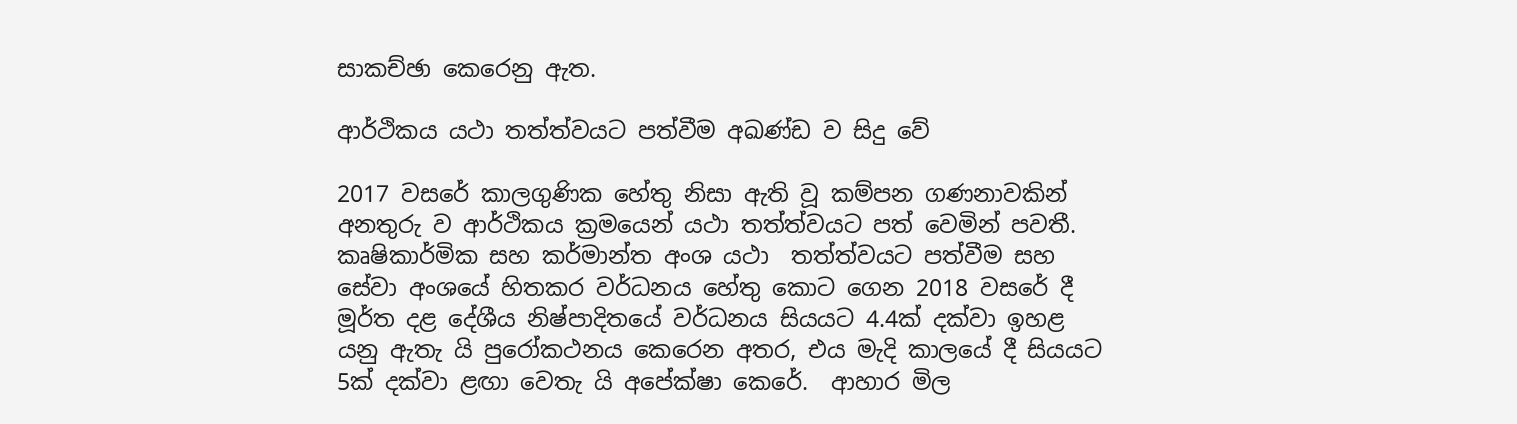සාකච්ඡා කෙරෙනු ඇත.

ආර්ථිකය යථා තත්ත්වයට පත්වීම අඛණ්ඩ ව සිදු වේ

2017 වසරේ කාලගුණික හේතු නිසා ඇති වූ කම්පන ගණනාවකින් අනතුරු ව ආර්ථිකය ක්‍රමයෙන් යථා තත්ත්වයට පත් වෙමින් පවතී. කෘෂිකාර්මික සහ කර්මාන්ත අංශ යථා  තත්ත්වයට පත්වීම සහ සේවා අංශයේ හිතකර වර්ධනය හේතු කොට ගෙන 2018 වසරේ දී මූර්ත දළ දේශීය නිෂ්පාදිතයේ වර්ධනය සියයට 4.4ක් දක්වා ඉහළ යනු ඇතැ යි පුරෝකථනය කෙරෙන අතර, එය මැදි කාලයේ දී සියයට 5ක් දක්වා ළඟා වෙතැ යි අපේක්ෂා කෙරේ.  ආහාර මිල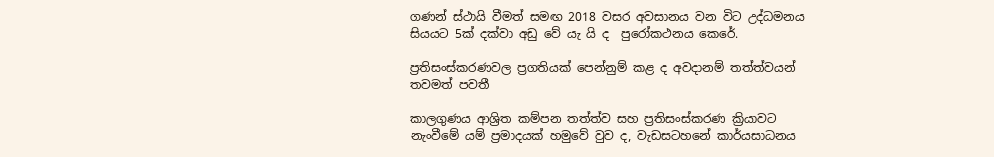ගණන් ස්ථායි වීමත් සමඟ 2018 වසර අවසානය වන විට උද්ධමනය සියයට 5ක් දක්වා අඩු වේ යැ යි ද  පුරෝකථනය කෙරේ.

ප්‍රතිසංස්කරණවල ප්‍රගතියක් පෙන්නුම් කළ ද අවදානම් තත්ත්වයන් තවමත් පවතී

කාලගුණය ආශ්‍රිත කම්පන තත්ත්ව සහ ප්‍රතිසංස්කරණ ක්‍රියාවට නැංවීමේ යම් ප්‍රමාදයක් හමුවේ වුව ද, වැඩසටහනේ කාර්යසාධනය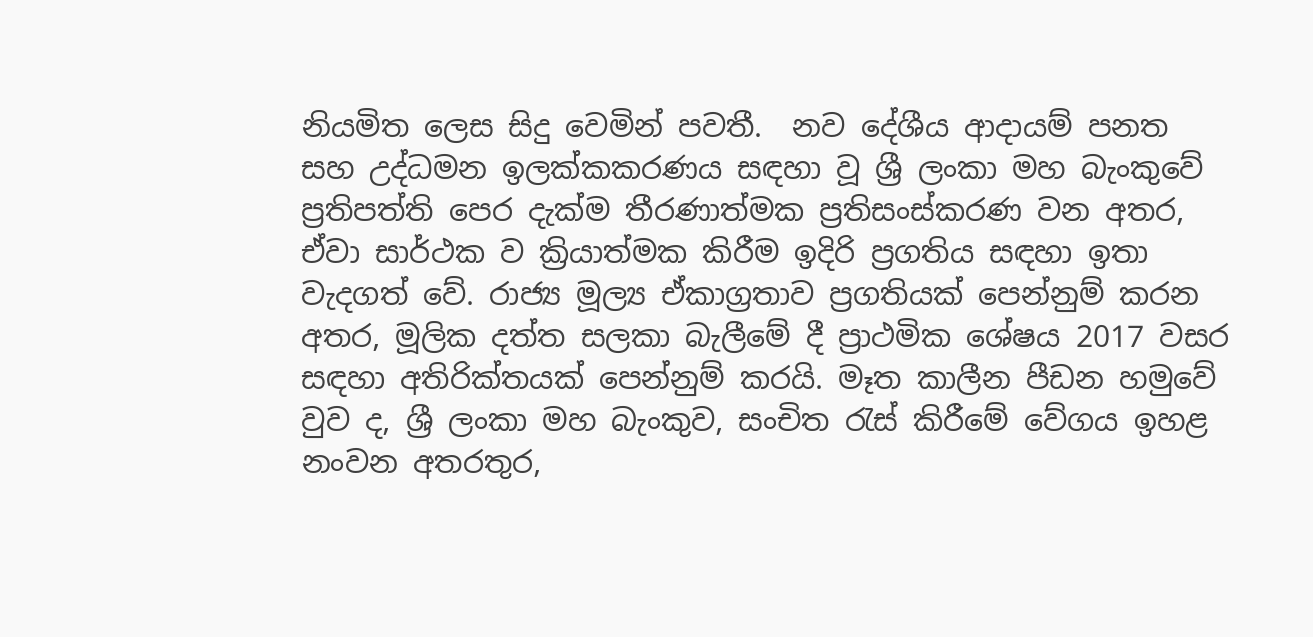නියමිත ලෙස සිදු වෙමින් පවතී.  නව දේශීය ආදායම් පනත සහ උද්ධමන ඉලක්කකරණය සඳහා වූ ශ්‍රී ලංකා මහ බැංකුවේ ප්‍රතිපත්ති පෙර දැක්ම තීරණාත්මක ප්‍රතිසංස්කරණ වන අතර, ඒවා සාර්ථක ව ක්‍රියාත්මක කිරීම ඉදිරි ප්‍රගතිය සඳහා ඉතා වැදගත් වේ. රාජ්‍ය මූල්‍ය ඒකාග්‍රතාව ප්‍රගතියක් පෙන්නුම් කරන අතර, මූලික දත්ත සලකා බැලීමේ දී ප්‍රාථමික ශේෂය 2017 වසර සඳහා අතිරික්තයක් පෙන්නුම් කරයි. මෑත කාලීන පීඩන හමුවේ වුව ද, ශ්‍රී ලංකා මහ බැංකුව, සංචිත රැස් කිරීමේ වේගය ඉහළ නංවන අතරතුර,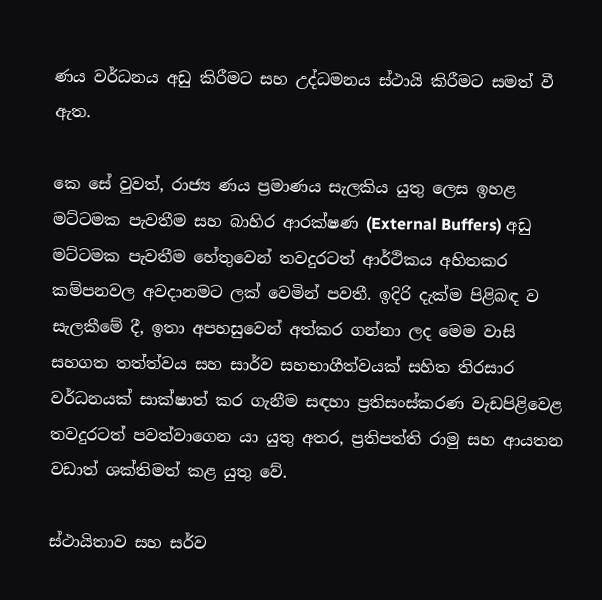ණය වර්ධනය අඩු කිරීමට සහ උද්ධමනය ස්ථායි කිරීමට සමත් වී ඇත.

කෙ සේ වුවත්, රාජ්‍ය ණය ප්‍රමාණය සැලකිය යුතු ලෙස ඉහළ මට්ටමක පැවතීම සහ බාහිර ආරක්ෂණ (External Buffers) අඩු මට්ටමක පැවතීම හේතුවෙන් තවදුරටත් ආර්ථිකය අහිතකර කම්පනවල අවදානමට ලක් වෙමින් පවතී. ඉදිරි දැක්ම පිළිබඳ ව සැලකීමේ දී, ඉතා අපහසුවෙන් අත්කර ගන්නා ලද මෙම වාසි සහගත තත්ත්වය සහ සාර්ව සහභාගීත්වයක් සහිත තිරසාර වර්ධනයක් සාක්ෂාත් කර ගැනීම සඳහා ප්‍රතිසංස්කරණ වැඩපිළිවෙළ තවදුරටත් පවත්වාගෙන යා යුතු අතර, ප්‍රතිපත්ති රාමු සහ ආයතන වඩාත් ශක්තිමත් කළ යුතු වේ.

ස්ථායිතාව සහ සර්ව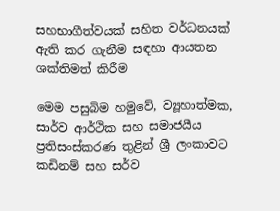සහභාගීත්වයක් සහිත වර්ධනයක් ඇති කර ගැනීම සඳහා ආයතන ශක්තිමත් කිරීම

මෙම පසුබිම හමුවේ, ව්‍යූහාත්මක, සාර්ව ආර්ථික සහ සමාජයීය ප්‍රතිසංස්කරණ තුළින් ශ්‍රී ලංකාවට කඩිනම් සහ සර්ව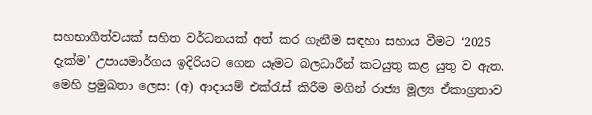සහභාගීත්වයක් සහිත වර්ධනයක් අත් කර ගැනීම සඳහා සහාය වීමට ‘2025 දැක්ම’ උපායමාර්ගය ඉදිරියට ගෙන යෑමට බලධාරීන් කටයුතු කළ යුතු ව ඇත.  මෙහි ප්‍රමුඛතා ලෙස: (අ) ආදායම් එක්රැස් කිරීම මගින් රාජ්‍ය මූල්‍ය ඒකාග්‍රතාව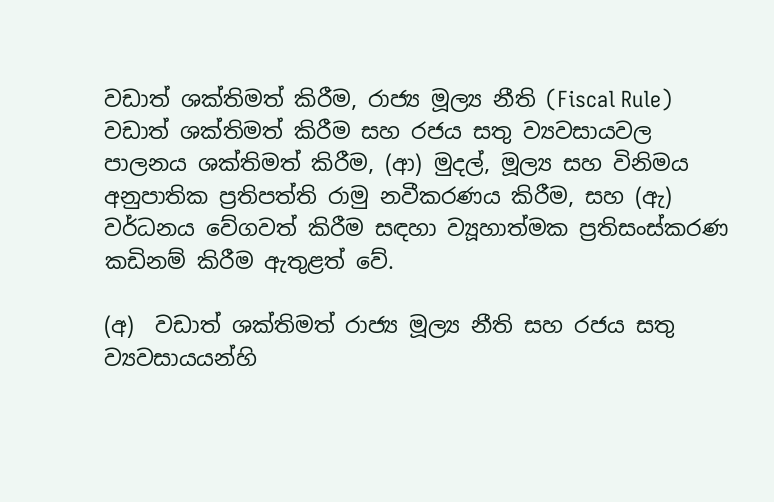වඩාත් ශක්තිමත් කිරීම, රාජ්‍ය මූල්‍ය නීති (Fiscal Rule) වඩාත් ශක්තිමත් කිරීම සහ රජය සතු ව්‍යවසායවල පාලනය ශක්තිමත් කිරීම, (ආ) මුදල්, මූල්‍ය සහ විනිමය අනුපාතික ප්‍රතිපත්ති රාමු නවීකරණය කිරීම, සහ (ඇ) වර්ධනය වේගවත් කිරීම සඳහා ව්‍යූහාත්මක ප්‍රතිසංස්කරණ කඩිනම් කිරීම ඇතුළත් වේ.

(අ)  වඩාත් ශක්තිමත් රාජ්‍ය මූල්‍ය නීති සහ රජය සතු ව්‍යවසායයන්හි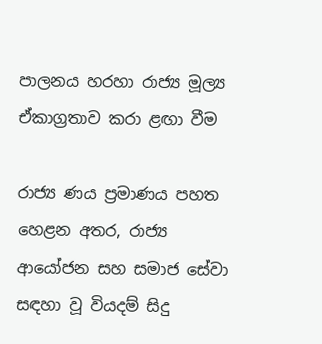පාලනය හරහා රාජ්‍ය මූල්‍ය ඒකාග්‍රතාව කරා ළඟා වීම

රාජ්‍ය ණය ප්‍රමාණය පහත හෙළන අතර, රාජ්‍ය ආයෝජන සහ සමාජ සේවා සඳහා වූ වියදම් සිදු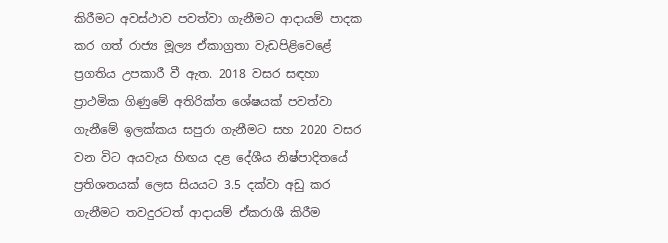කිරීමට අවස්ථාව පවත්වා ගැනීමට ආදායම් පාදක කර ගත් රාජ්‍ය මූල්‍ය ඒකාග්‍රතා වැඩපිළිවෙළේ ප්‍රගතිය උපකාරී වී ඇත. 2018 වසර සඳහා ප්‍රාථමික ගිණුමේ අතිරික්ත ශේෂයක් පවත්වා ගැනීමේ ඉලක්කය සපුරා ගැනීමට සහ 2020 වසර වන විට අයවැය හිඟය දළ දේශීය නිෂ්පාදිතයේ ප්‍රතිශතයක් ලෙස සියයට 3.5 දක්වා අඩු කර ගැනීමට තවදුරටත් ආදායම් ඒකරාශී කිරීම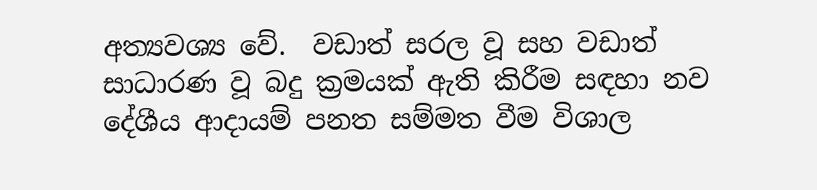අත්‍යවශ්‍ය වේ.  වඩාත් සරල වූ සහ වඩාත් සාධාරණ වූ බදු ක්‍රමයක් ඇති කිරීම සඳහා නව දේශීය ආදායම් පනත සම්මත වීම විශාල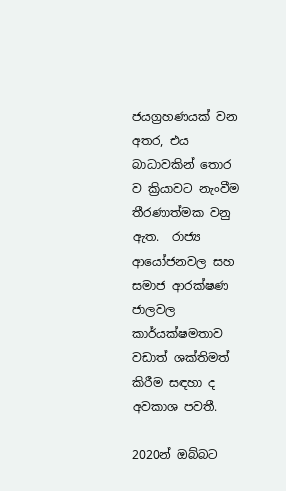ජයග්‍රහණයක් වන අතර, එය බාධාවකින් තොර ව ක්‍රියාවට නැංවීම තීරණාත්මක වනු ඇත.  රාජ්‍ය ආයෝජනවල සහ සමාජ ආරක්ෂණ ජාලවල කාර්යක්ෂමතාව වඩාත් ශක්තිමත් කිරීම සඳහා ද අවකාශ පවතී.

2020න් ඔබ්බට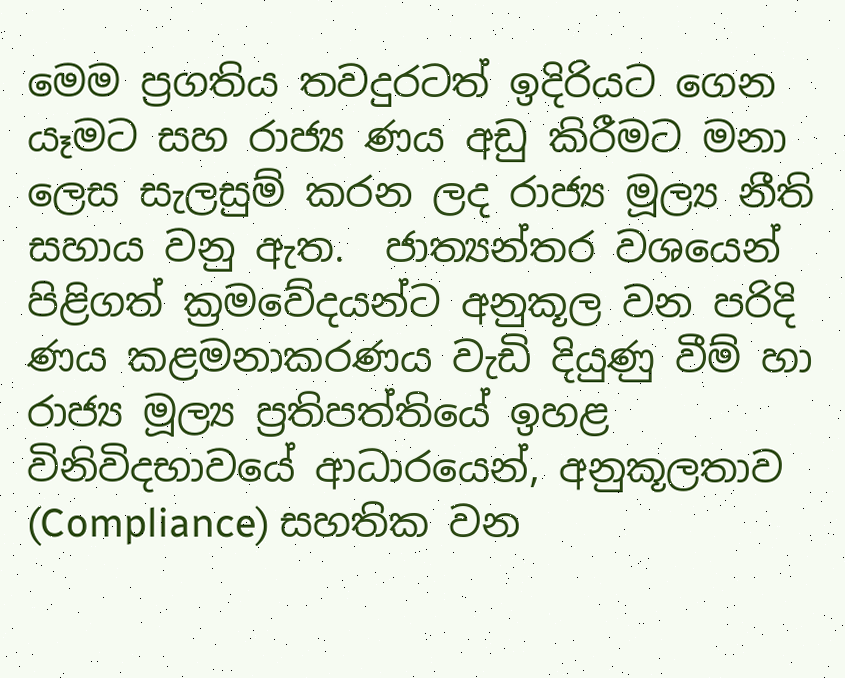මෙම ප්‍රගතිය තවදුරටත් ඉදිරියට ගෙන යෑමට සහ රාජ්‍ය ණය අඩු කිරීමට මනා ලෙස සැලසුම් කරන ලද රාජ්‍ය මූල්‍ය නීති සහාය වනු ඇත.  ජාත්‍යන්තර වශයෙන් පිළිගත් ක්‍රමවේදයන්ට අනුකූල වන පරිදි ණය කළමනාකරණය වැඩි දියුණු වීම් හා රාජ්‍ය මූල්‍ය ප්‍රතිපත්තියේ ඉහළ විනිවිදභාවයේ ආධාරයෙන්, අනුකූලතාව (Compliance) සහතික වන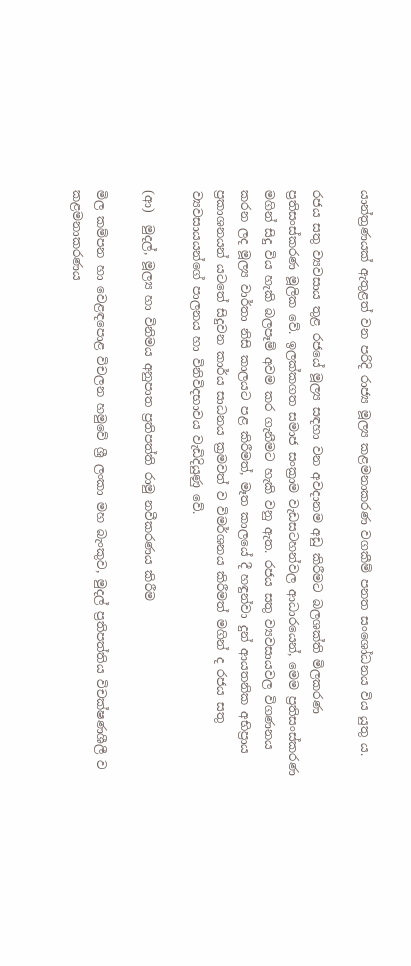යාන්ත්‍රණයක් ඇතුළත් වන පරිදි රාජ්‍ය මූල්‍ය කළමනාකරණ වගකීම් පනත සංශෝධනය විය යුතු ය.

රජය සතු ව්‍යවසාය තුළ රජයේ මූල්‍ය සඳහා වන අවදානම අඩු කිරීමට බලශක්ති මිලකරණ ප්‍රතිසංස්කරණ මූලික වේ. ඉලක්කගත සමාජ සංක්‍රාම වැඩසටහන්වල ආධාරයෙන්, මෙම ප්‍රතිසංස්කරණ මගින් සිදු විය හැකි බලපෑම් අවම කර ගැනීමට හැකි වනු ඇත. රජය සතු ව්‍යවසායවල විගණනය කරන ලද මූල්‍ය වාර්තා නිසි ‍කාලයට පළ කිරීමත්, මෑත කාලයේ දී හඳුන්වා දුන් ආයතනික අභිප්‍රාය ප්‍රකාශනයන් යටතේ සිදුවන කාර්ය සාධනය ක්‍රමවත් ව විමර්ශනය කිරීමත් මගින් ද රජය සතු ව්‍යවසායයන්ගේ පාලනය හා විනිවිදභාවය වැඩිදියුණු වේ.

(ආ)  මුදල්, මූල්‍ය හා විනිමය අනුපාත ප්‍රතිපත්ති රාමු නවීකරණය කිරීම

මිල කම්පන හා වෙළඳපොළ විචලන හමුවේ ශ්‍රී ලංකා මහ බැංකුව, මුදල් ප්‍රතිපත්තිය විචක්ෂණශීලී ව කළමනාකරණය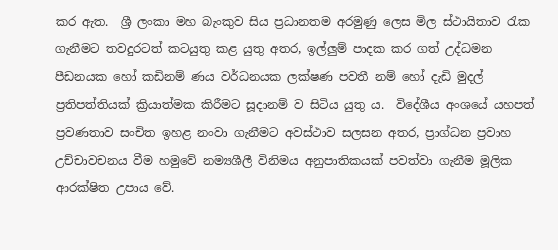කර ඇත.  ශ්‍රී ලංකා මහ බැංකුව සිය ප්‍රධානතම අරමුණු ලෙස මිල ස්ථායිතාව රැක ගැනීමට තවදුරටත් කටයුතු කළ යුතු අතර, ඉල්ලුම් පාදක කර ගත් උද්ධමන පීඩනයක හෝ කඩිනම් ණය වර්ධනයක ලක්ෂණ පවතී නම් හෝ දැඩි මුදල් ප්‍රතිපත්තියක් ක්‍රියාත්මක කිරීමට සූදානම් ව සිටිය යුතු ය.  විදේශීය අංශයේ යහපත් ප්‍රවණතාව සංචිත ඉහළ නංවා ගැනීමට අවස්ථාව සලසන අතර, ප්‍රාග්ධන ප්‍රවාහ උච්චාවචනය වීම හමුවේ නම්‍යශීලී විනිමය අනුපාතිකයක් පවත්වා ගැනීම මූලික ආරක්ෂිත උපාය වේ.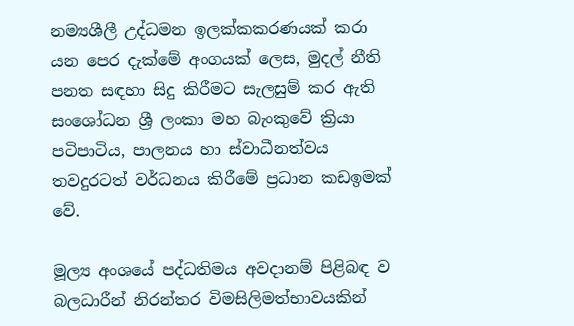නම්‍යශීලී උද්ධමන ඉලක්කකරණයක් කරා යන පෙර දැක්මේ අංගයක් ලෙස, මුදල් නීති පනත සඳහා සිදු කිරීමට සැලසුම් කර ඇති සංශෝධන ශ්‍රී ලංකා මහ බැංකුවේ ක්‍රියා පටිපාටිය, පාලනය හා ස්වාධීනත්වය තවදුරටත් වර්ධනය කිරීමේ ප්‍රධාන කඩඉමක් වේ.

මූල්‍ය අංශයේ පද්ධතිමය අවදානම් පිළිබඳ ව බලධාරීන් නිරන්තර විමසිලිමත්භාවයකින්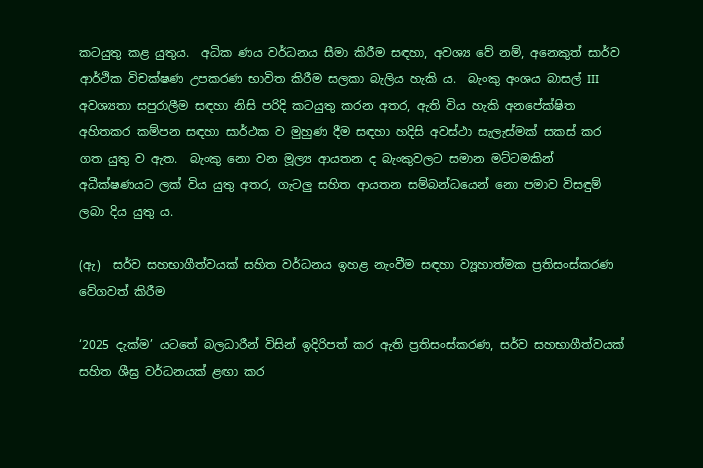කටයුතු කළ යුතුය.  අධික ණය වර්ධනය සීමා කිරීම සඳහා, අවශ්‍ය වේ නම්, අනෙකුත් සාර්ව ආර්ථික විචක්ෂණ උපකරණ භාවිත කිරීම සලකා බැලිය හැකි ය.  බැංකු අංශය බාසල් III අවශ්‍යතා සපුරාලීම සඳහා නිසි පරිදි කටයුතු කරන අතර, ඇති විය හැකි අනපේක්ෂිත අහිතකර කම්පන සඳහා සාර්ථක ව මුහුණ දීම සඳහා හදිසි අවස්ථා සැලැස්මක් සකස් කර ගත යුතු ව ඇත.  බැංකු නො වන මූල්‍ය ආයතන ද බැංකුවලට සමාන මට්ටමකින් අධීක්ෂණයට ලක් විය යුතු අතර, ගැටලු සහිත ආයතන සම්බන්ධයෙන් නො පමාව විසඳුම් ලබා දිය යුතු ය.

(ඇ)  සර්ව සහභාගීත්වයක් සහිත වර්ධනය ඉහළ නැංවීම සඳහා ව්‍යූහාත්මක ප්‍රතිසංස්කරණ වේගවත් කිරීම

‘2025 දැක්ම’ යටතේ බලධාරීන් විසින් ඉදිරිපත් කර ඇති ප්‍රතිසංස්කරණ, සර්ව සහභාගීත්වයක් සහිත ශීඝ්‍ර වර්ධනයක් ළඟා කර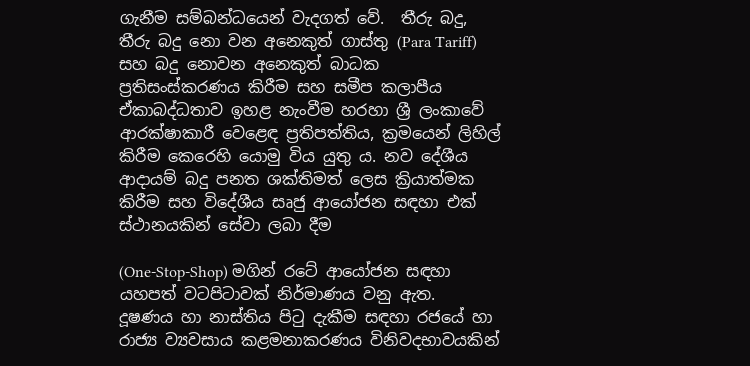ගැනීම සම්බන්ධයෙන් වැදගත් වේ.  තීරු බදු,  තීරු බදු නො වන අනෙකුත් ගාස්තු (Para Tariff) සහ බදු නොවන අනෙකුත් බාධක ප්‍රතිසංස්කරණය කිරීම සහ සමීප කලාපීය ඒකාබද්ධතාව ඉහළ නැංවීම හරහා ශ්‍රී ලංකාවේ ආරක්ෂාකාරී වෙළෙඳ ප්‍රතිපත්තිය, ක්‍රමයෙන් ලිහිල් කිරීම කෙරෙහි යොමු විය යුතු ය. නව දේශීය ආදායම් බදු පනත ශක්තිමත් ලෙස ක්‍රියාත්මක කිරීම සහ විදේශීය සෘජු ආයෝජන සඳහා එක් ස්ථානයකින් සේවා ලබා දීම

(One-Stop-Shop) මගින් රටේ ආයෝජන සඳහා යහපත් වටපිටාවක් නිර්මාණය වනු ඇත.  දූෂණය හා නාස්තිය පිටු දැකීම සඳහා රජයේ හා රාජ්‍ය ව්‍යවසාය කළමනාකරණය විනිවදභාවයකින්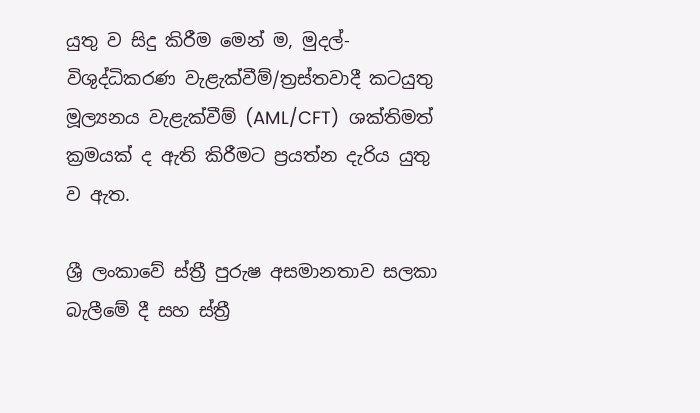යුතු ව සිදු කිරීම මෙන් ම, මුදල්-විශුද්ධිකරණ වැළැක්වීම්/ත්‍රස්තවාදී කටයුතු මූල්‍යනය වැළැක්වීම් (AML/CFT)  ශක්තිමත් ක්‍රමයක් ද ඇති කිරීමට ප්‍රයත්න දැරිය යුතු ව ඇත.

ශ්‍රී ලංකාවේ ස්ත්‍රී පුරුෂ අසමානතාව සලකා බැලීමේ දී සහ ස්ත්‍රී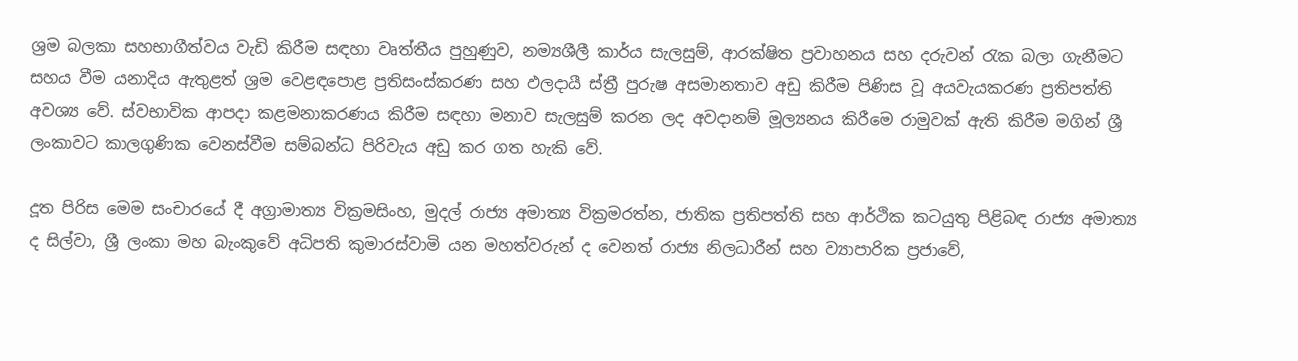ශ්‍රම බලකා සහභාගීත්වය වැඩි කිරීම සඳහා වෘත්තීය පුහුණුව, නම්‍යශීලී කාර්ය සැලසුම්, ආරක්ෂිත ප්‍රවාහනය සහ දරුවන් රැක බලා ගැනීමට සහය වීම යනාදිය ඇතුළත් ශ්‍රම වෙළඳපොළ ප්‍රතිසංස්කරණ සහ ඵලදායී ස්‍ත්‍රී පුරුෂ අසමානතාව අඩු කිරීම පිණිස වූ අයවැයකරණ ප්‍රතිපත්ති අවශ්‍ය වේ. ස්වභාවික ආපදා කළමනාකරණය කිරීම සඳහා මනාව සැලසුම් කරන ලද අවදානම් මූල්‍යනය කිරීමෙ රාමුවක් ඇති කිරීම මගින් ශ්‍රී ලංකාවට කාලගුණික වෙනස්වීම සම්බන්ධ පිරිවැය අඩු කර ගත හැකි වේ.

දූත පිරිස මෙම සංචාරයේ දී අග්‍රාමාත්‍ය වික්‍රමසිංහ, මුදල් රාජ්‍ය අමාත්‍ය වික්‍රමරත්න, ජාතික ප්‍රතිපත්ති සහ ආර්ථික කටයුතු පිළිබඳ රාජ්‍ය අමාත්‍ය ද සිල්වා, ශ්‍රී ලංකා මහ බැංකුවේ අධිපති කුමාරස්වාමි යන මහත්වරුන් ද වෙනත් රාජ්‍ය නිලධාරීන් සහ ව්‍යාපාරික ප්‍රජාවේ,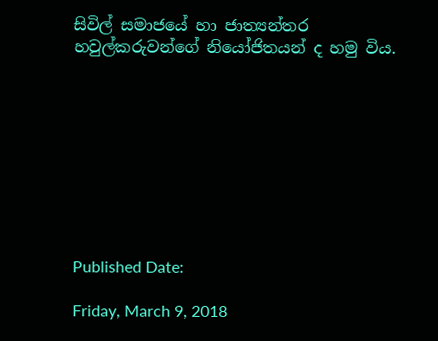සිවිල් සමාජයේ හා ජාත්‍යන්තර හවුල්කරුවන්ගේ නියෝජිතයන් ද හමු විය.









Published Date:

Friday, March 9, 2018